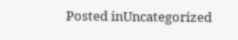Posted inUncategorized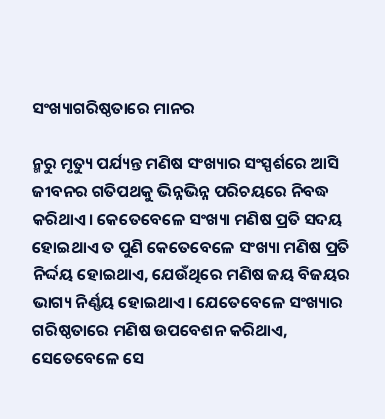ସଂଖ୍ୟାଗରିଷ୍ଠତାରେ ମାନର

ନ୍ମରୁ ମୃତ୍ୟୁ ପର୍ଯ୍ୟନ୍ତ ମଣିଷ ସଂଖ୍ୟାର ସଂସ୍ପର୍ଶରେ ଆସି ଜୀବନର ଗତିପଥକୁ ଭିନ୍ନଭିନ୍ନ ପରିଚୟରେ ନିବଦ୍ଧ କରିଥାଏ। କେତେବେଳେ ସଂଖ୍ୟା ମଣିଷ ପ୍ରତି ସଦୟ ହୋଇଥାଏ ତ ପୁଣି କେତେବେଳେ ସଂଖ୍ୟା ମଣିଷ ପ୍ରତି ନିର୍ଦ୍ଦୟ ହୋଇଥାଏ, ଯେଉଁଥିରେ ମଣିଷ ଜୟ ବିଜୟର ଭାଗ୍ୟ ନିର୍ଣ୍ଣୟ ହୋଇଥାଏ। ଯେତେବେଳେ ସଂଖ୍ୟାର ଗରିଷ୍ଠତାରେ ମଣିଷ ଉପବେଶନ କରିଥାଏ, ସେତେବେଳେ ସେ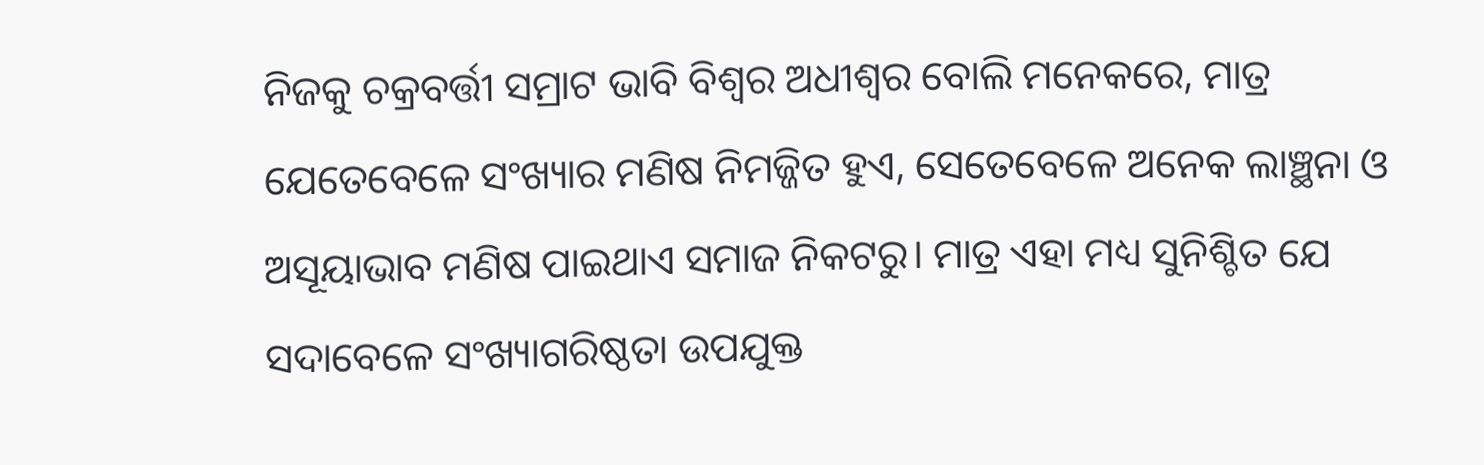ନିଜକୁ ଚକ୍ରବର୍ତ୍ତୀ ସମ୍ରାଟ ଭାବି ବିଶ୍ୱର ଅଧୀଶ୍ୱର ବୋଲି ମନେକରେ, ମାତ୍ର ଯେତେବେଳେ ସଂଖ୍ୟାର ମଣିଷ ନିମଜ୍ଜିତ ହୁଏ, ସେତେବେଳେ ଅନେକ ଲାଞ୍ଛନା ଓ ଅସୂୟାଭାବ ମଣିଷ ପାଇଥାଏ ସମାଜ ନିକଟରୁ। ମାତ୍ର ଏହା ମଧ୍ୟ ସୁନିଶ୍ଚିତ ଯେ ସଦାବେଳେ ସଂଖ୍ୟାଗରିଷ୍ଠତା ଉପଯୁକ୍ତ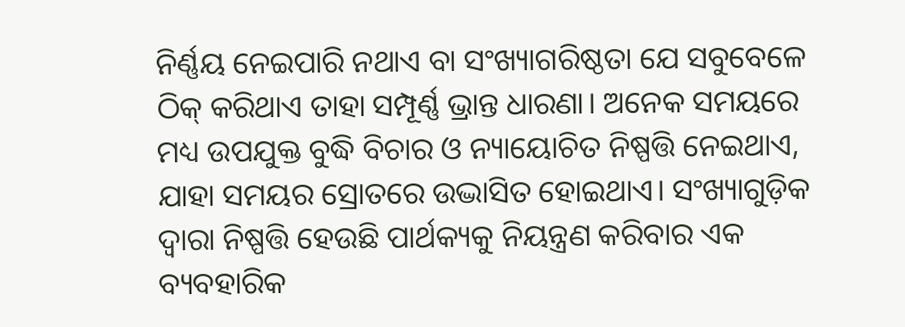ନିର୍ଣ୍ଣୟ ନେଇପାରି ନଥାଏ ବା ସଂଖ୍ୟାଗରିଷ୍ଠତା ଯେ ସବୁବେଳେ ଠିକ୍‌ କରିଥାଏ ତାହା ସମ୍ପୂର୍ଣ୍ଣ ଭ୍ରାନ୍ତ ଧାରଣା। ଅନେକ ସମୟରେ ମଧ୍ୟ ଉପଯୁକ୍ତ ବୁଦ୍ଧି ବିଚାର ଓ ନ୍ୟାୟୋଚିତ ନିଷ୍ପତ୍ତି ନେଇଥାଏ, ଯାହା ସମୟର ସ୍ରୋତରେ ଉଦ୍ଭାସିତ ହୋଇଥାଏ। ସଂଖ୍ୟାଗୁଡ଼ିକ ଦ୍ୱାରା ନିଷ୍ପତ୍ତି ହେଉଛି ପାର୍ଥକ୍ୟକୁ ନିୟନ୍ତ୍ରଣ କରିବାର ଏକ ବ୍ୟବହାରିକ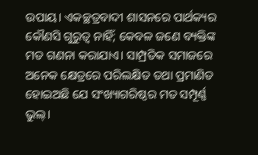ଉପାୟ। ଏକଚ୍ଛତ୍ରବାଦୀ ଶାସନରେ ପାର୍ଥକ୍ୟର କୌଣସି ଗୁରୁତ୍ୱ ନାହିଁ; କେବଳ ଜଣେ ବ୍ୟକ୍ତିଙ୍କ ମତ ଗଣନା କରାଯାଏ। ସାମ୍ପ୍ରତିକ ସମାଜରେ ଅନେକ କ୍ଷେତ୍ରରେ ପରିଲକ୍ଷିତ ତଥା ପ୍ରମାଣିତ ହୋଇଅଛି ଯେ ସଂଖ୍ୟାଗରିଷ୍ଠର ମତ ସମ୍ପୂର୍ଣ୍ଣ ଭୁଲ୍‌।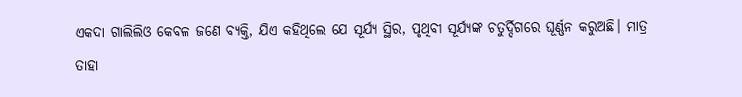ଏକଦା ଗାଲିଲିଓ କେବଳ ଜଣେ ବ୍ୟକ୍ତି, ଯିଏ କହିଥିଲେ ଯେ ସୂର୍ଯ୍ୟ ସ୍ଥିର, ପୃଥିବୀ ସୂର୍ଯ୍ୟଙ୍କ ଚତୁର୍ଦ୍ଦିଗରେ ଘୂର୍ଣ୍ଣନ କରୁଅଛି। ମାତ୍ର ତାହା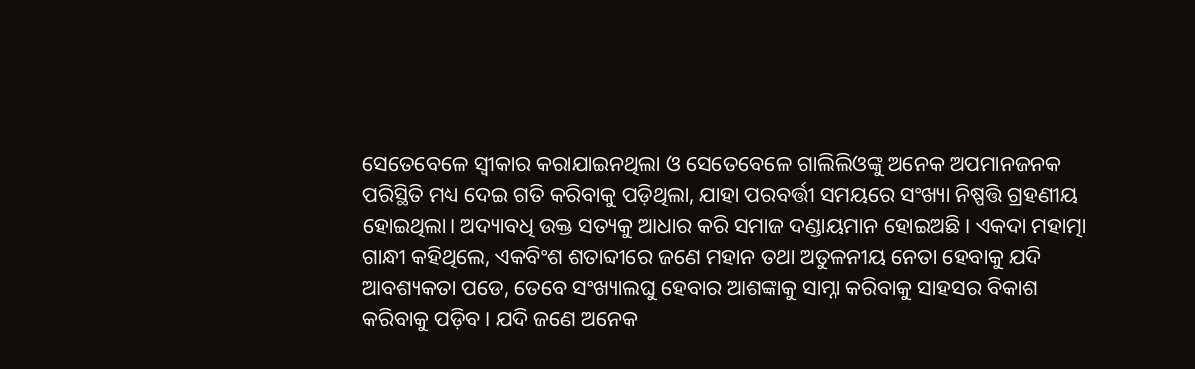ସେତେବେଳେ ସ୍ବୀକାର କରାଯାଇନଥିଲା ଓ ସେତେବେଳେ ଗାଲିଲିଓଙ୍କୁ ଅନେକ ଅପମାନଜନକ ପରିସ୍ଥିତି ମଧ୍ୟ ଦେଇ ଗତି କରିବାକୁ ପଡ଼ିଥିଲା, ଯାହା ପରବର୍ତ୍ତୀ ସମୟରେ ସଂଖ୍ୟା ନିଷ୍ପତ୍ତି ଗ୍ରହଣୀୟ ହୋଇଥିଲା। ଅଦ୍ୟାବଧି ଉକ୍ତ ସତ୍ୟକୁ ଆଧାର କରି ସମାଜ ଦଣ୍ଡାୟମାନ ହୋଇଅଛି। ଏକଦା ମହାତ୍ମା ଗାନ୍ଧୀ କହିଥିଲେ, ଏକବିଂଶ ଶତାବ୍ଦୀରେ ଜଣେ ମହାନ ତଥା ଅତୁଳନୀୟ ନେତା ହେବାକୁ ଯଦି ଆବଶ୍ୟକତା ପଡେ, ତେବେ ସଂଖ୍ୟାଲଘୁ ହେବାର ଆଶଙ୍କାକୁ ସାମ୍ନା କରିବାକୁ ସାହସର ବିକାଶ କରିବାକୁ ପଡ଼ିବ। ଯଦି ଜଣେ ଅନେକ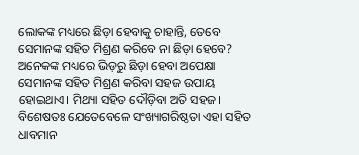ଲୋକଙ୍କ ମଧ୍ୟରେ ଛିଡ଼ା ହେବାକୁ ଚାହାନ୍ତି, ତେବେ ସେମାନଙ୍କ ସହିତ ମିଶ୍ରଣ କରିବେ ନା ଛିଡ଼ା ହେବେ? ଅନେକଙ୍କ ମଧ୍ୟରେ ଭିଡ଼ରୁ ଛିଡ଼ା ହେବା ଅପେକ୍ଷା ସେମାନଙ୍କ ସହିତ ମିଶ୍ରଣ କରିବା ସହଜ ଉପାୟ ହୋଇଥାଏ। ମିଥ୍ୟା ସହିତ ଦୌଡ଼ିବା ଅତି ସହଜ। ବିଶେଷତଃ ଯେତେବେଳେ ସଂଖ୍ୟାଗରିଷ୍ଠତା ଏହା ସହିତ ଧାବମାନ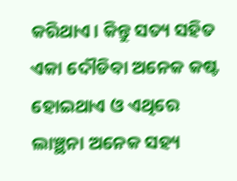କରିଥାଏ। କିନ୍ତୁ ସତ୍ୟ ସହିତ ଏକା ଦୌଡିବା ଅନେକ କଷ୍ଟ ହୋଇଥାଏ ଓ ଏଥିରେ ଲାଞ୍ଛନା ଅନେକ ସହ୍ୟ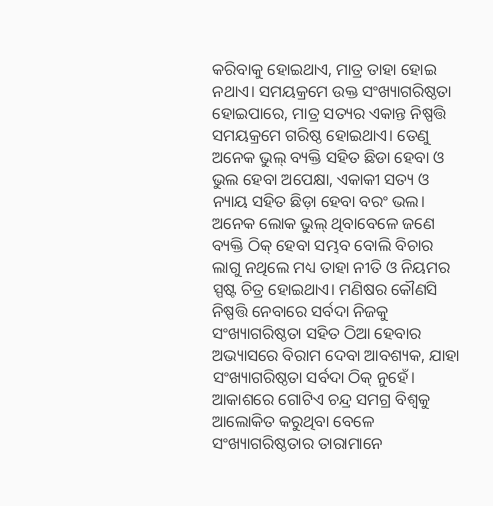କରିବାକୁ ହୋଇଥାଏ, ମାତ୍ର ତାହା ହୋଇ ନଥାଏ। ସମୟକ୍ରମେ ଉକ୍ତ ସଂଖ୍ୟାଗରିଷ୍ଠତା ହୋଇପାରେ, ମାତ୍ର ସତ୍ୟର ଏକାନ୍ତ ନିଷ୍ପତ୍ତି ସମୟକ୍ରମେ ଗରିଷ୍ଠ ହୋଇଥାଏ। ତେଣୁ ଅନେକ ଭୁଲ୍‌ ବ୍ୟକ୍ତି ସହିତ ଛିଡା ହେବା ଓ ଭୁଲ ହେବା ଅପେକ୍ଷା, ଏକାକୀ ସତ୍ୟ ଓ ନ୍ୟାୟ ସହିତ ଛିଡ଼ା ହେବା ବରଂ ଭଲ। ଅନେକ ଲୋକ ଭୁଲ୍‌ ଥିବାବେଳେ ଜଣେ ବ୍ୟକ୍ତି ଠିକ୍‌ ହେବା ସମ୍ଭବ ବୋଲି ବିଚାର ଲାଗୁ ନଥିଲେ ମଧ୍ୟ ତାହା ନୀତି ଓ ନିୟମର ସ୍ପଷ୍ଟ ଚିତ୍ର ହୋଇଥାଏ। ମଣିଷର କୌଣସି ନିଷ୍ପତ୍ତି ନେବାରେ ସର୍ବଦା ନିଜକୁ ସଂଖ୍ୟାଗରିଷ୍ଠତା ସହିତ ଠିଆ ହେବାର ଅଭ୍ୟାସରେ ବିରାମ ଦେବା ଆବଶ୍ୟକ, ଯାହା ସଂଖ୍ୟାଗରିଷ୍ଠତା ସର୍ବଦା ଠିକ୍‌ ନୁହେଁ। ଆକାଶରେ ଗୋଟିଏ ଚନ୍ଦ୍ର ସମଗ୍ର ବିଶ୍ୱକୁ ଆଲୋକିତ କରୁଥିବା ବେଳେ ସଂଖ୍ୟାଗରିଷ୍ଠତାର ତାରାମାନେ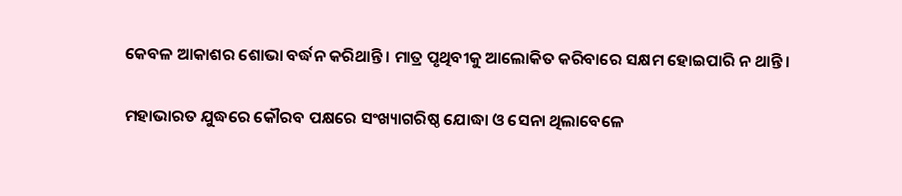କେବଳ ଆକାଶର ଶୋଭା ବର୍ଦ୍ଧନ କରିଥାନ୍ତି। ମାତ୍ର ପୃଥିବୀକୁ ଆଲୋକିତ କରିବାରେ ସକ୍ଷମ ହୋଇପାରି ନ ଥାନ୍ତି।

ମହାଭାରତ ଯୁଦ୍ଧରେ କୌରବ ପକ୍ଷରେ ସଂଖ୍ୟାଗରିଷ୍ଠ ଯୋଦ୍ଧା ଓ ସେନା ଥିଲାବେଳେ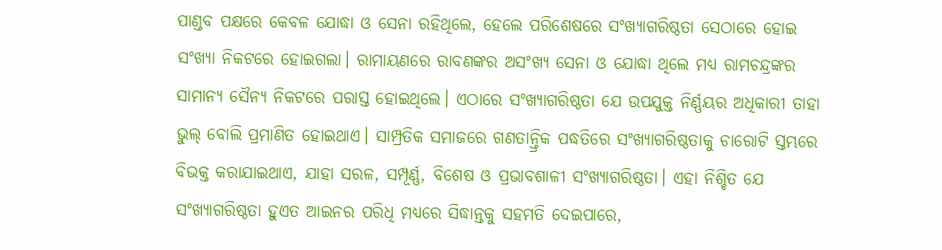ପାଣ୍ଡବ ପକ୍ଷରେ କେବଳ ଯୋଦ୍ଧା ଓ ସେନା ରହିଥିଲେ, ହେଲେ ପରିଶେଷରେ ସଂଖ୍ୟାଗରିଷ୍ଠତା ସେଠାରେ ହୋଇ ସଂଖ୍ୟା ନିକଟରେ ହୋଇଗଲା। ରାମାୟଣରେ ରାବଣଙ୍କର ଅସଂଖ୍ୟ ସେନା ଓ ଯୋଦ୍ଧା ଥିଲେ ମଧ୍ୟ ରାମଚନ୍ଦ୍ରଙ୍କର ସାମାନ୍ୟ ସୈନ୍ୟ ନିକଟରେ ପରାସ୍ତ ହୋଇଥିଲେ। ଏଠାରେ ସଂଖ୍ୟାଗରିଷ୍ଠତା ଯେ ଉପଯୁକ୍ତ ନିର୍ଣ୍ଣୟର ଅଧିକାରୀ ତାହା ଭୁଲ୍‌ ବୋଲି ପ୍ରମାଣିତ ହୋଇଥାଏ। ସାମ୍ପ୍ରତିକ ସମାଜରେ ଗଣତାନ୍ତ୍ରିକ ପଦ୍ଧତିରେ ସଂଖ୍ୟାଗରିଷ୍ଠତାକୁ ଚାରୋଟି ସ୍ତମ୍ଭରେ ବିଭକ୍ତ କରାଯାଇଥାଏ, ଯାହା ସରଳ, ସମ୍ପୂର୍ଣ୍ଣ, ବିଶେଷ ଓ ପ୍ରଭାବଶାଳୀ ସଂଖ୍ୟାଗରିଷ୍ଠତା। ଏହା ନିଶ୍ଚିତ ଯେ ସଂଖ୍ୟାଗରିଷ୍ଠତା ହୁଏତ ଆଇନର ପରିଧି ମଧ୍ୟରେ ସିଦ୍ଧାନ୍ତକୁ ସହମତି ଦେଇପାରେ,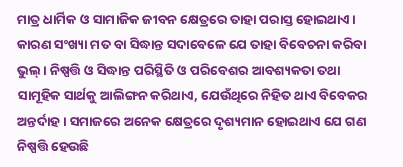ମାତ୍ର ଧାର୍ମିକ ଓ ସାମାଜିକ ଜୀବନ କ୍ଷେତ୍ରରେ ତାହା ପରାସ୍ତ ହୋଇଥାଏ। କାରଣ ସଂଖ୍ୟା ମତ ବା ସିଦ୍ଧାନ୍ତ ସଦାବେଳେ ଯେ ତାହା ବିବେଚନା କରିବା ଭୁଲ୍‌। ନିଷ୍ପତ୍ତି ଓ ସିଦ୍ଧାନ୍ତ ପରିସ୍ଥିତି ଓ ପରିବେଶର ଆବଶ୍ୟକତା ତଥା ସାମୂହିକ ସାର୍ଥକୁ ଆଲିଙ୍ଗନ କରିଥାଏ, ଯେଉଁଥିରେ ନିହିତ ଥାଏ ବିବେକର ଅନ୍ତର୍ଦାହ। ସମାଜରେ ଅନେକ କ୍ଷେତ୍ରରେ ଦୃଶ୍ୟମାନ ହୋଇଥାଏ ଯେ ଗଣ ନିଷ୍ପତ୍ତି ହେଉଛି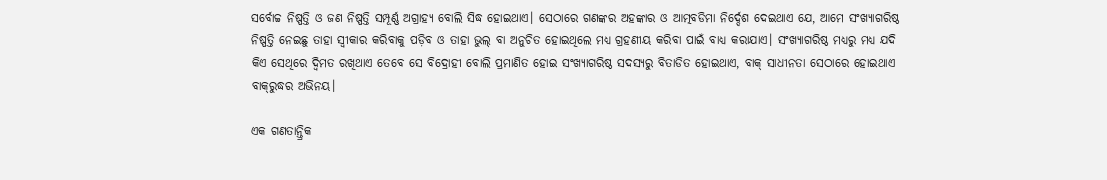ସର୍ବୋଚ୍ଚ ନିଷ୍ପତ୍ତି ଓ ଜଣ ନିଷ୍ପତ୍ତି ସମ୍ପୂର୍ଣ୍ଣ ଅଗ୍ରାହ୍ୟ ବୋଲି ସିଦ୍ଧ ହୋଇଥାଏ। ସେଠାରେ ଗଣଙ୍କର ଅହଙ୍କାର ଓ ଆତ୍ମବଡିମା ନିର୍ଦ୍ଦେଶ ଦେଇଥାଏ ଯେ, ଆମେ ସଂଖ୍ୟାଗରିଷ୍ଠ ନିଷ୍ପତ୍ତି ନେଇଛୁ ତାହା ସ୍ବୀକାର କରିବାକୁ ପଡ଼ିବ ଓ ତାହା ଭୁଲ୍‌ ବା ଅନୁଚିତ ହୋଇଥିଲେ ମଧ୍ୟ ଗ୍ରହଣୀୟ କରିବା ପାଇଁ ବାଧ୍ୟ କରାଯାଏ। ସଂଖ୍ୟାଗରିଷ୍ଠ ମଧ୍ୟରୁ ମଧ୍ୟ ଯଦି କିଏ ସେଥିରେ ଦ୍ୱିମତ ରଖିଥାଏ ତେବେ ସେ ବିଦ୍ରୋହୀ ବୋଲି ପ୍ରମାଣିତ ହୋଇ ସଂଖ୍ୟାଗରିଷ୍ଠ ସଦସ୍ୟରୁ ବିତାଡିତ ହୋଇଥାଏ, ବାକ୍‌ ସାଧୀନତା ସେଠାରେ ହୋଇଥାଏ ବାକ୍‌ରୁଦ୍ଧର ଅଭିନୟ।

ଏକ ଗଣତାନ୍ତ୍ରିକ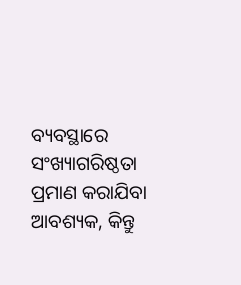ବ୍ୟବସ୍ଥାରେ ସଂଖ୍ୟାଗରିଷ୍ଠତା ପ୍ରମାଣ କରାଯିବା ଆବଶ୍ୟକ, କିନ୍ତୁ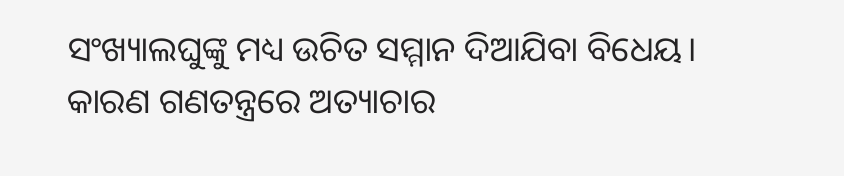ସଂଖ୍ୟାଲଘୁଙ୍କୁ ମଧ୍ୟ ଉଚିତ ସମ୍ମାନ ଦିଆଯିବା ବିଧେୟ। କାରଣ ଗଣତନ୍ତ୍ରରେ ଅତ୍ୟାଚାର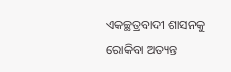ଏକଚ୍ଛତ୍ରବାଦୀ ଶାସନକୁ ରୋକିବା ଅତ୍ୟନ୍ତ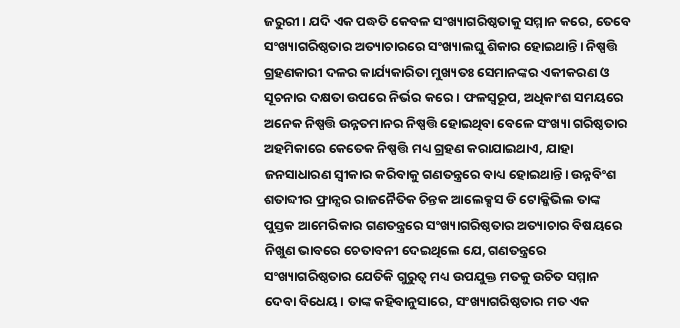ଜରୁରୀ। ଯଦି ଏକ ପଦ୍ଧତି କେବଳ ସଂଖ୍ୟାଗରିଷ୍ଠତାକୁ ସମ୍ମାନ କରେ, ତେବେ ସଂଖ୍ୟାଗରିଷ୍ଠତାର ଅତ୍ୟାଚାରରେ ସଂଖ୍ୟାଲଘୁ ଶିକାର ହୋଇଥାନ୍ତି। ନିଷ୍ପତ୍ତି ଗ୍ରହଣକାରୀ ଦଳର କାର୍ଯ୍ୟକାରିତା ମୁଖ୍ୟତଃ ସେମାନଙ୍କର ଏକୀକରଣ ଓ ସୂଚନାର ଦକ୍ଷତା ଉପରେ ନିର୍ଭର କରେ। ଫଳସ୍ବରୂପ, ଅଧିକାଂଶ ସମୟରେ ଅନେକ ନିଷ୍ପତ୍ତି ଉନ୍ନତମାନର ନିଷ୍ପତ୍ତି ହୋଇଥିବା ବେଳେ ସଂଖ୍ୟା ଗରିଷ୍ଠତାର ଅହମିକାରେ କେତେକ ନିଷ୍ପତ୍ତି ମଧ୍ୟ ଗ୍ରହଣ କରାଯାଇଥାଏ, ଯାହା ଜନସାଧାରଣ ସ୍ବୀକାର କରିବାକୁ ଗଣତନ୍ତ୍ରରେ ବାଧ୍ୟ ହୋଇଥାନ୍ତି। ଉନ୍ନବିଂଶ ଶତାବ୍ଦୀର ଫ୍ରାନ୍ସର ରାଜନୈତିକ ଚିନ୍ତକ ଆଲେକ୍ସସ ଡି ଟୋକ୍କିଭିଲ ତାଙ୍କ ପୁସ୍ତକ ଆମେରିକାର ଗଣତନ୍ତ୍ରରେ ସଂଖ୍ୟାଗରିଷ୍ଠତାର ଅତ୍ୟାଚାର ବିଷୟରେ ନିଖୁଣ ଭାବରେ ଚେତାବନୀ ଦେଇଥିଲେ ଯେ, ଗଣତନ୍ତ୍ରରେ ସଂଖ୍ୟାଗରିଷ୍ଠତାର ଯେତିକି ଗୁରୁତ୍ୱ ମଧ୍ୟ ଉପଯୁକ୍ତ ମତକୁ ଉଚିତ ସମ୍ମାନ ଦେବା ବିଧେୟ। ତାଙ୍କ କହିବାନୁସାରେ, ସଂଖ୍ୟାଗରିଷ୍ଠତାର ମତ ଏକ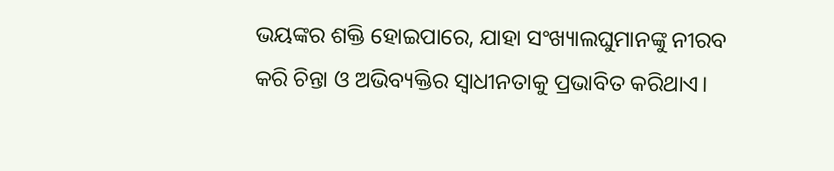ଭୟଙ୍କର ଶକ୍ତି ହୋଇପାରେ, ଯାହା ସଂଖ୍ୟାଲଘୁମାନଙ୍କୁ ନୀରବ କରି ଚିନ୍ତା ଓ ଅଭିବ୍ୟକ୍ତିର ସ୍ବାଧୀନତାକୁ ପ୍ରଭାବିତ କରିଥାଏ।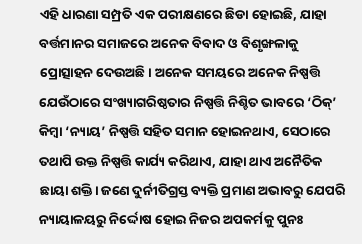ଏହି ଧାରଣା ସମ୍ପ୍ରତି ଏକ ପରୀକ୍ଷଣରେ ଛିଡା ହୋଇଛି, ଯାହା ବର୍ତ୍ତମାନର ସମାଜରେ ଅନେକ ବିବାଦ ଓ ବିଶୃଙ୍ଖଳାକୁ ପ୍ରୋତ୍ସାହନ ଦେଉଅଛି। ଅନେକ ସମୟରେ ଅନେକ ନିଷ୍ପତ୍ତି ଯେଉଁଠାରେ ସଂଖ୍ୟାଗରିଷ୍ଠତାର ନିଷ୍ପତ୍ତି ନିଶ୍ଚିତ ଭାବରେ ‘ଠିକ୍‌’ କିମ୍ବା ‘ନ୍ୟାୟ’ ନିଷ୍ପତ୍ତି ସହିତ ସମାନ ହୋଇନଥାଏ, ସେଠାରେ ତଥାପି ଉକ୍ତ ନିଷ୍ପତ୍ତି କାର୍ଯ୍ୟ କରିଥାଏ, ଯାହା ଥାଏ ଅନୈତିକ ଛାୟା ଶକ୍ତି। ଜଣେ ଦୁର୍ନୀତିଗ୍ରସ୍ତ ବ୍ୟକ୍ତି ପ୍ରମାଣ ଅଭାବରୁ ଯେପରି ନ୍ୟାୟାଳୟରୁ ନିର୍ଦ୍ଦୋଷ ହୋଇ ନିଜର ଅପକର୍ମକୁ ପୁନଃ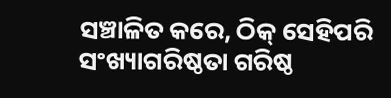ସଞ୍ଚାଳିତ କରେ, ଠିକ୍‌ ସେହିପରି ସଂଖ୍ୟାଗରିଷ୍ଠତା ଗରିଷ୍ଠ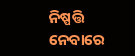ନିଷ୍ପତ୍ତି ନେବାରେ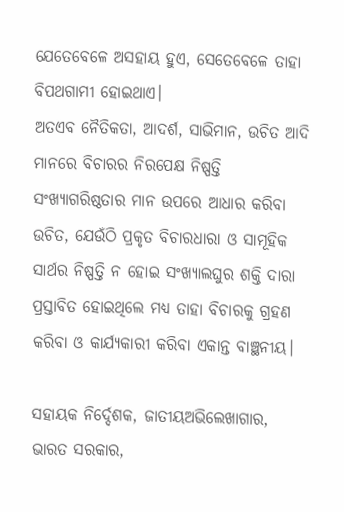ଯେତେବେଳେ ଅସହାୟ ହୁଏ, ସେତେବେଳେ ତାହା ବିପଥଗାମୀ ହୋଇଥାଏ।
ଅତଏବ ନୈତିକତା, ଆଦର୍ଶ, ସାଭିମାନ, ଉଚିତ ଆଦି ମାନରେ ବିଚାରର ନିରପେକ୍ଷ ନିଷ୍ପତ୍ତି ସଂଖ୍ୟାଗରିଷ୍ଠତାର ମାନ ଉପରେ ଆଧାର କରିବା ଉଚିତ, ଯେଉଁଠି ପ୍ରକୃତ ବିଚାରଧାରା ଓ ସାମୂହିକ ସାର୍ଥର ନିଷ୍ପତ୍ତି ନ ହୋଇ ସଂଖ୍ୟାଲଘୁର ଶକ୍ତି ଦାରା ପ୍ରସ୍ତାବିତ ହୋଇଥିଲେ ମଧ୍ୟ ତାହା ବିଚାରକୁ ଗ୍ରହଣ କରିବା ଓ କାର୍ଯ୍ୟକାରୀ କରିବା ଏକାନ୍ତ ବାଞ୍ଛନୀୟ।

ସହାୟକ ନିର୍ଦ୍ଦେଶକ, ଜାତୀୟଅଭିଲେଖାଗାର,
ଭାରତ ସରକାର,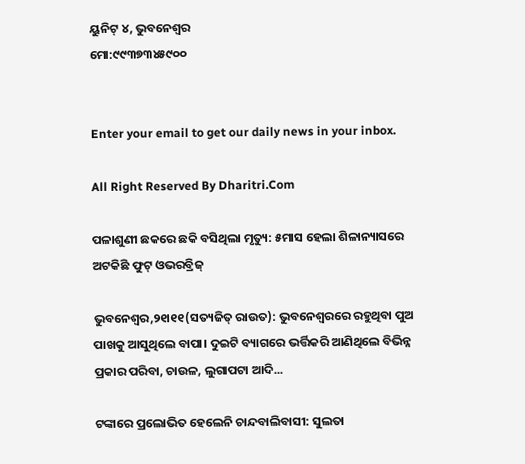ୟୁନିଟ୍‌ ୪, ଭୁବନେଶ୍ୱର
ମୋ:୯୯୩୭୩୪୫୯୦୦


Enter your email to get our daily news in your inbox.

All Right Reserved By Dharitri.Com

ପଳାଶୁଣୀ ଛକରେ ଛକି ବସିଥିଲା ମୃତ୍ୟୁ: ୫ମାସ ହେଲା ଶିଳାନ୍ୟାସରେ ଅଟକିଛି ଫୁଟ୍‌ ଓଭରବ୍ରିଜ୍‌

ଭୁବନେଶ୍ୱର,୨୧ା୧୧(ସତ୍ୟଜିତ୍‌ ରାଉତ): ଭୁବନେଶ୍ୱରରେ ରହୁଥିବା ପୁଅ ପାଖକୁ ଆସୁଥିଲେ ବାପା। ଦୁଇଟି ବ୍ୟାଗରେ ଭର୍ତ୍ତିକରି ଆଣିଥିଲେ ବିଭିନ୍ନ ପ୍ରକାର ପରିବା, ଚାଉଳ, ଲୁଗାପଟା ଆଦି...

ଟଙ୍କାରେ ପ୍ରଲୋଭିତ ହେଲେନି ଚାନ୍ଦବାଲିବାସୀ: ସୁଲତା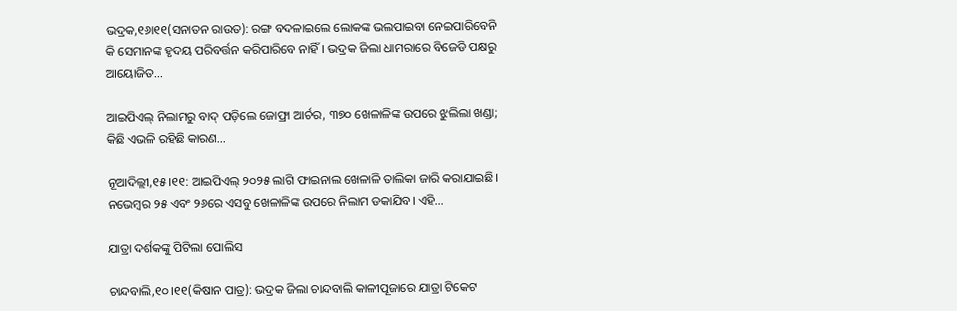ଭଦ୍ରକ,୧୬ା୧୧(ସନାତନ ରାଉତ): ରଙ୍ଗ ବଦଳାଇଲେ ଲୋକଙ୍କ ଭଲପାଇବା ନେଇପାରିବେନି କି ସେମାନଙ୍କ ହୃଦୟ ପରିବର୍ତ୍ତନ କରିପାରିବେ ନାହିଁ। ଭଦ୍ରକ ଜିଲା ଧାମରାରେ ବିଜେଡି ପକ୍ଷରୁ ଆୟୋଜିତ...

ଆଇପିଏଲ୍‌ ନିଲାମରୁ ବାଦ୍‌ ପଡ଼ିଲେ ଜୋଫ୍ରା ଆର୍ଚର, ୩୭୦ ଖେଳାଳିଙ୍କ ଉପରେ ଝୁଲିଲା ଖଣ୍ଡା; କିଛି ଏଭଳି ରହିଛି କାରଣ…

ନୂଆଦିଲ୍ଲୀ,୧୫।୧୧: ଆଇପିଏଲ୍‌ ୨୦୨୫ ଲାଗି ଫାଇନାଲ ଖେଳାଳି ତାଲିକା ଜାରି କରାଯାଇଛି। ନଭେମ୍ବର ୨୫ ଏବଂ ୨୬ରେ ଏସବୁ ଖେଳାଳିଙ୍କ ଉପରେ ନିଲାମ ଡକାଯିବ। ଏହି...

ଯାତ୍ରା ଦର୍ଶକଙ୍କୁ ପିଟିଲା ପୋଲିସ

ଚାନ୍ଦବାଲି,୧୦।୧୧(କିଷାନ ପାତ୍ର): ଭଦ୍ରକ ଜିଲା ଚାନ୍ଦବାଲି କାଳୀପୂଜାରେ ଯାତ୍ରା ଟିକେଟ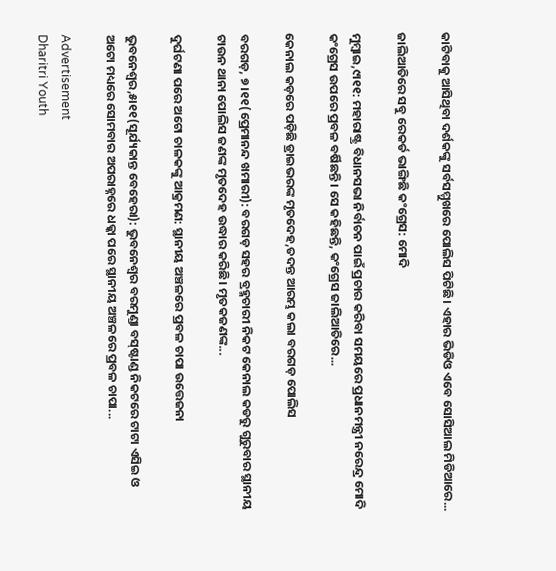କାଟିବାକୁ ଆସିଥିବା ଦର୍ଶକଙ୍କୁ ସର୍ବସମ୍ମୁଖରେ ପୋଲିସ ପିଟିଛି। ଏହାର ଭିଡିଓ ଏବେ ସୋସିଆଲ ମିଡିଆରେ...

ଜାଲିଆତିରେ ସବୁ ରେକର୍ଡ ଭାଙ୍ଗିଛି କଂଗ୍ରେସ: ମୋଦି

ମୁମ୍ବାଇ,୯ା୧୧: ମହାରାଷ୍ଟ୍ର ବିଧାନସଭା ନିର୍ବାଚନ ପାଇଁ ପ୍ରଚାର କରିବା ସମୟରେ ପ୍ରଧାନମନ୍ତ୍ରୀ ନରେନ୍ଦ୍ର ମୋଦି କଂଗ୍ରେସ ଉପରେ ପ୍ରବଳ ବର୍ଷିଛନ୍ତି। ସେ କହିଛନ୍ତି, କଂଗ୍ରେସ ଜାଲିଆତିରେ...

କେନାଲ କଡ଼ରେ ପଡ଼ିଛି ଡ୍ରାଇଭରଙ୍କ ମୃତଦେହ,ତଦନ୍ତ ଆରମ୍ଭ କଲା ବରଗଡ଼ ପୋଲିସ

ବରଗଡ଼, ୭।୧୧(ପ୍ରେମାନନ୍ଦ ଖମାରୀ): ବରଗଡ଼ ସହର ବ୍ରହ୍ମଚାରୀ ନିକଟ କେନାଲ କଡରୁ ଗୁରୁବାର ସ୍ଥାନୀୟ ଟାଉନ ଥାନା ପୋଲିସ ଜଣଙ୍କ ମୃତଦେହ ଉଦ୍ଧାର କରିଛି। ମୃତକଜଣଙ୍କ...

ଦୁର୍ଘଟଣା ପରେ ଅଟୋ ଚାଳକଙ୍କୁ ଆକ୍ରମଣ: ସ୍ଥାନୀୟ ଅଞ୍ଚଳରେ ପ୍ରବଳ ଚାପା ଉତ୍ତେଜନା

ଭୁବନେଶ୍ୱର,୫ା୧୧(ସୂର୍ଯ୍ୟକାନ୍ତ ବେହେରା): ଭୁବନେଶ୍ୱର ବରମୁଣ୍ଡା ବସ୍‌ଷ୍ଟାଣ୍ଡ ନିକଟରେ ଟାଟା ଏସିଇ ଓ ଅଟୋ ମଧ୍ୟରେ ସୋମବାର ଅପରାହ୍ନରେ ଧକ୍କା ପରେ ସ୍ଥାନୀୟ ଅଞ୍ଚଳରେ ପ୍ରବଳ ଚାପା...

Advertisement
Dharitri Youth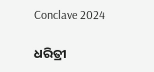Conclave 2024

ଧରିତ୍ରୀ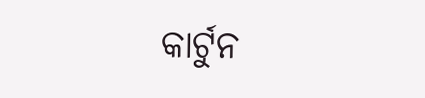କାର୍ଟୁନ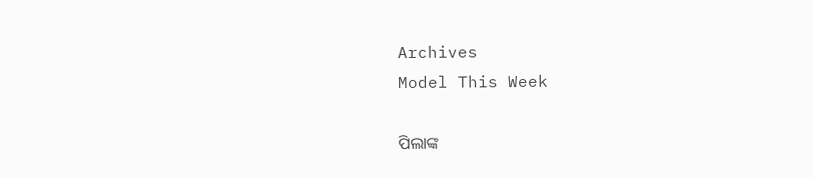Archives
Model This Week

ପିଲାଙ୍କ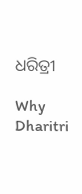ଧରିତ୍ରୀ

Why Dharitri